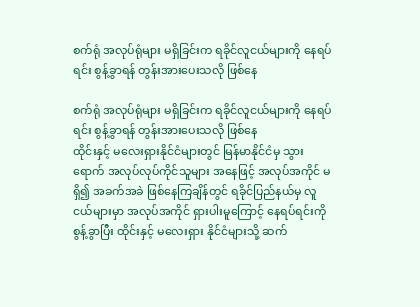စက်ရုံ အလုပ်ရုံများ မရှိခြင်းက ရခိုင်လူငယ်များကို နေရပ်ရင်း စွန့်ခွာရန် တွန်းအားပေးသလို ဖြစ်နေ

စက်ရုံ အလုပ်ရုံများ မရှိခြင်းက ရခိုင်လူငယ်များကို နေရပ်ရင်း စွန့်ခွာရန် တွန်းအားပေးသလို ဖြစ်နေ
ထိုင်းနှင့် မလေးရှားနိုင်ငံများတွင် မြန်မာနိုင်ငံမှ သွားရောက် အလုပ်လုပ်ကိုင်သူများ အနေဖြင့် အလုပ်အကိုင် မရှိ၍ အခက်အခဲ ဖြစ်နေကြချိန်တွင် ရခိုင်ပြည်နယ်မှ လူငယ်များမှာ အလုပ်အကိုင် ရှားပါးမူကြောင့် နေရပ်ရင်းကို စွန့်ခွာပြီး ထိုင်းနှင့် မလေးရှား နိုင်ငံများသို့ ဆက်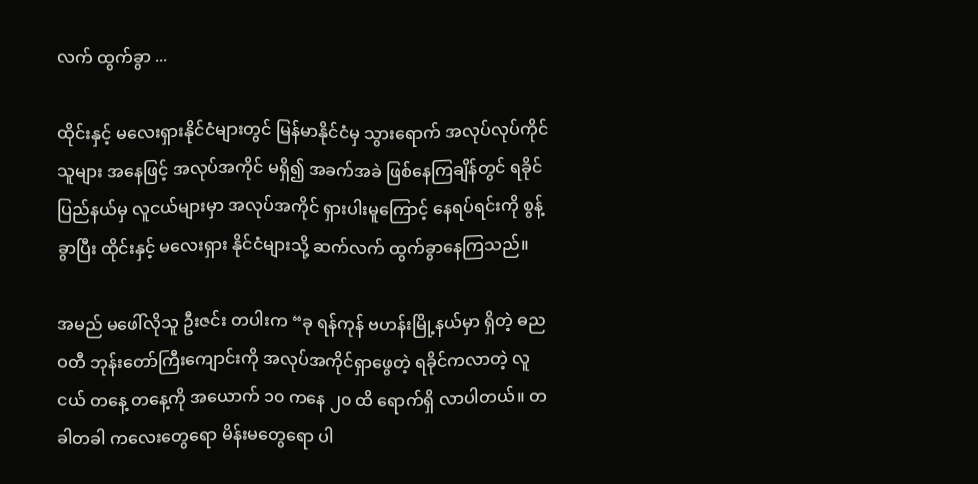လက် ထွက်ခွာ ...

ထိုင်းနှင့် မလေးရှားနိုင်ငံများတွင် မြန်မာနိုင်ငံမှ သွားရောက် အလုပ်လုပ်ကိုင်သူများ အနေဖြင့် အလုပ်အကိုင် မရှိ၍ အခက်အခဲ ဖြစ်နေကြချိန်တွင် ရခိုင်ပြည်နယ်မှ လူငယ်များမှာ အလုပ်အကိုင် ရှားပါးမူကြောင့် နေရပ်ရင်းကို စွန့်ခွာပြီး ထိုင်းနှင့် မလေးရှား နိုင်ငံများသို့ ဆက်လက် ထွက်ခွာနေကြသည်။

အမည် မဖေါ်လိုသူ ဦးဇင်း တပါးက “ခု ရန်ကုန် ဗဟန်းမြို့နယ်မှာ ရှိတဲ့ ဓညဝတီ ဘုန်းတော်ကြီးကျောင်းကို အလုပ်အကိုင်ရှာဖွေတဲ့ ရခိုင်ကလာတဲ့ လူငယ် တနေ့ တနေ့ကို အယောက် ၁၀ ကနေ ၂၀ ထိ ရောက်ရှိ လာပါတယ်။ တခါတခါ ကလေးတွေရော မိန်းမတွေရော ပါ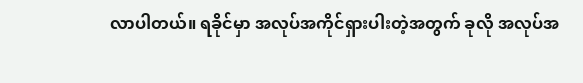လာပါတယ်။ ရခိုင်မှာ အလုပ်အကိုင်ရှားပါးတဲ့အတွက် ခုလို အလုပ်အ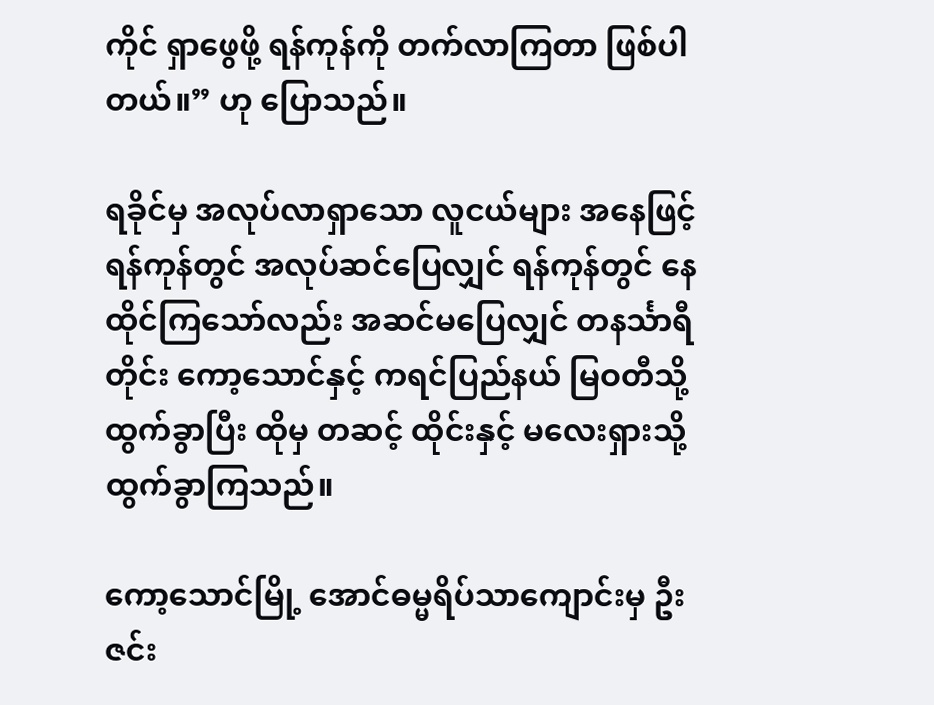ကိုင် ရှာဖွေဖို့ ရန်ကုန်ကို တက်လာကြတာ ဖြစ်ပါတယ်။” ဟု ပြောသည်။

ရခိုင်မှ အလုပ်လာရှာသော လူငယ်များ အနေဖြင့် ရန်ကုန်တွင် အလုပ်ဆင်ပြေလျှင် ရန်ကုန်တွင် နေထိုင်ကြသော်လည်း အဆင်မပြေလျှင် တနင်္သာရီတိုင်း ကော့သောင်နှင့် ကရင်ပြည်နယ် မြဝတီသို့ ထွက်ခွာပြီး ထိုမှ တဆင့် ထိုင်းနှင့် မလေးရှားသို့ ထွက်ခွာကြသည်။

ကော့သောင်မြို့ အောင်ဓမ္မရိပ်သာကျောင်းမှ ဦးဇင်း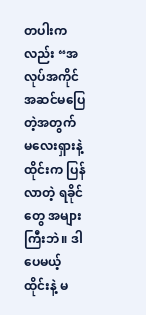တပါးကလည်း “အလုပ်အကိုင် အဆင်မပြေတဲ့အတွက် မလေးရှားနဲ့ ထိုင်းက ပြန်လာတဲ့ ရခိုင်တွေ အများကြီးဘဲ။ ဒါပေမယ့် ထိုင်းနဲ့ မ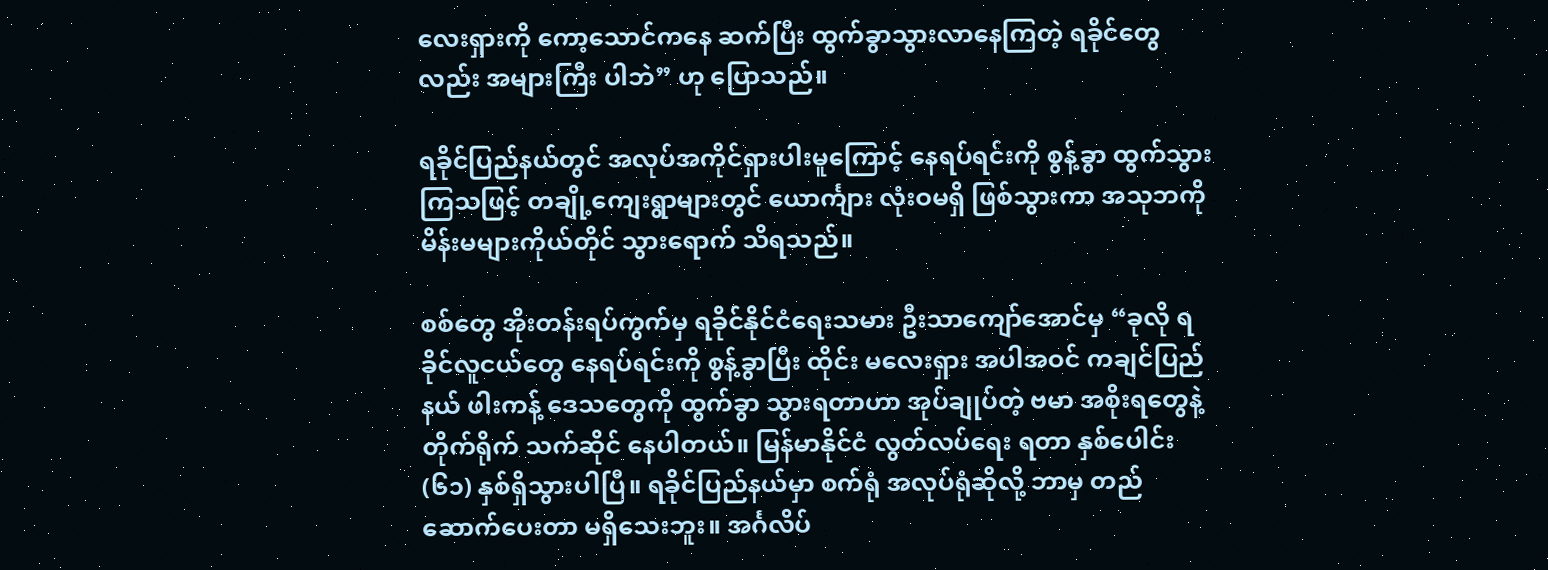လေးရှားကို ကော့သောင်ကနေ ဆက်ပြီး ထွက်ခွာသွားလာနေကြတဲ့ ရခိုင်တွေလည်း အများကြီး ပါဘဲ” ဟု ပြောသည်။

ရခိုင်ပြည်နယ်တွင် အလုပ်အကိုင်ရှားပါးမူကြောင့် နေရပ်ရင်းကို စွန့်ခွာ ထွက်သွားကြသဖြင့် တချို့ကျေးရွာများတွင် ယောင်္ကျား လုံးဝမရှိ ဖြစ်သွားကာ အသုဘကို မိန်းမများကိုယ်တိုင် သွားရောက် သိရသည်။

စစ်တွေ အိုးတန်းရပ်ကွက်မှ ရခိုင်နိုင်ငံရေးသမား ဦးသာကျော်အောင်မှ “ခုလို ရခိုင်လူငယ်တွေ နေရပ်ရင်းကို စွန့်ခွာပြီး ထိုင်း မလေးရှား အပါအဝင် ကချင်ပြည်နယ် ဖါးကန့် ဒေသတွေကို ထွက်ခွာ သွားရတာဟာ အုပ်ချုပ်တဲ့ ဗမာ အစိုးရတွေနဲ့ တိုက်ရိုက် သက်ဆိုင် နေပါတယ်။ မြန်မာနိုင်ငံ လွတ်လပ်ရေး ရတာ နှစ်ပေါင်း (၆၁) နှစ်ရှိသွားပါပြီ။ ရခိုင်ပြည်နယ်မှာ စက်ရုံ အလုပ်ရုံဆိုလို့ ဘာမှ တည်ဆောက်ပေးတာ မရှိသေးဘူး။ အင်္ဂလိပ်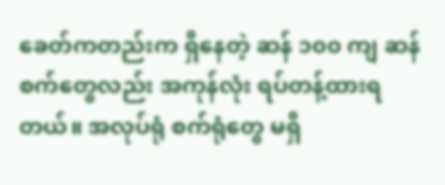ခေတ်ကတည်းက ရှိနေတဲ့ ဆန် ၁၀၀ ကျ ဆန်စက်တွေလည်း အကုန်လုံး ရပ်တန့်ထားရတယ်။ အလုပ်ရုံ စက်ရုံတွေ မရှိ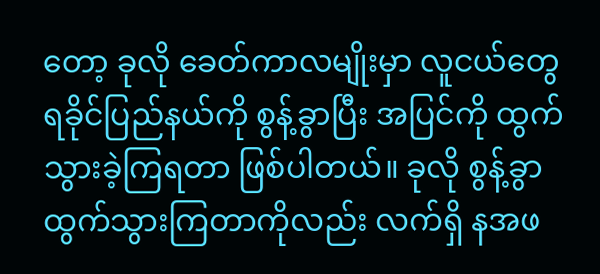တော့ ခုလို ခေတ်ကာလမျိုးမှာ လူငယ်တွေ ရခိုင်ပြည်နယ်ကို စွန့်ခွာပြီး အပြင်ကို ထွက်သွားခဲ့ကြရတာ ဖြစ်ပါတယ်။ ခုလို စွန့်ခွာ ထွက်သွားကြတာကိုလည်း လက်ရှိ နအဖ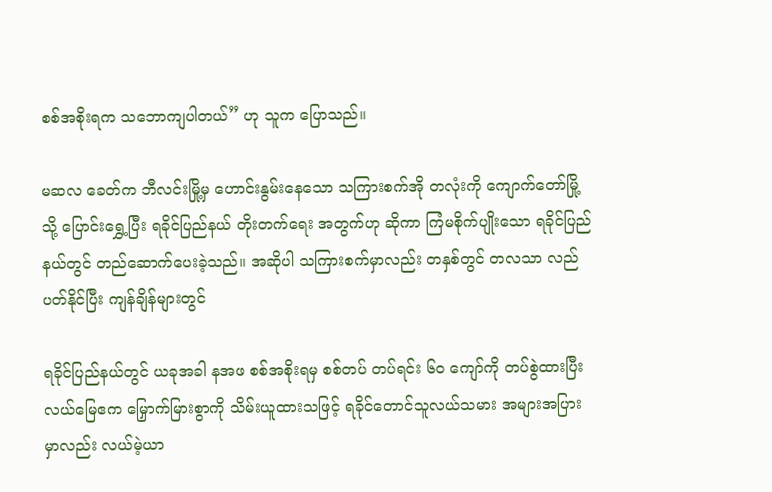စစ်အစိုးရက သဘောကျပါတယ်” ဟု သူက ပြောသည်။

မဆလ ခေတ်က ဘီလင်းမြို့မှ ဟောင်းနွမ်းနေသော သကြားစက်အို တလုံးကို ကျောက်တော်မြို့သို့ ပြောင်းရွှေ့ပြီး ရခိုင်ပြည်နယ် တိုးတက်ရေး အတွက်ဟု ဆိုကာ ကြံမစိုက်ပျိုးသော ရခိုင်ပြည်နယ်တွင် တည်ဆောက်ပေးခဲ့သည်။ အဆိုပါ သကြားစက်မှာလည်း တနှစ်တွင် တလသာ လည်ပတ်နိုင်ပြီး ကျန်ချိန်များတွင်

ရခိုင်ပြည်နယ်တွင် ယခုအခါ နအဖ စစ်အစိုးရမှ စစ်တပ် တပ်ရင်း ၆၀ ကျော်ကို တပ်စွဲထားပြီး လယ်မြေဧက မြှောက်မြားစွာကို သိမ်းယူထားသဖြင့် ရခိုင်တောင်သူလယ်သမား အများအပြားမှာလည်း လယ်မဲ့ယာ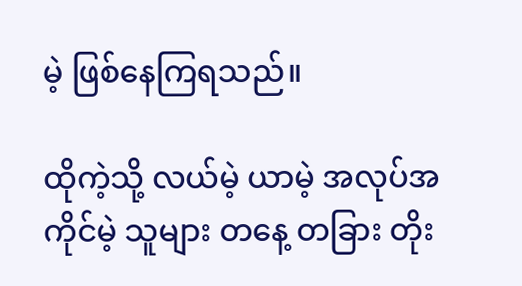မဲ့ ဖြစ်နေကြရသည်။

ထိုကဲ့သို့ လယ်မဲ့ ယာမဲ့ အလုပ်အကိုင်မဲ့ သူများ တနေ့ တခြား တိုး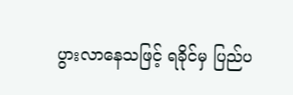ပွားလာနေသဖြင့် ရခိုင်မှ ပြည်ပ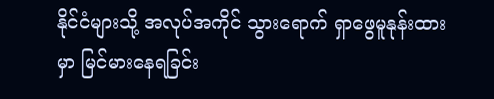နိုင်ငံများသို့ အလုပ်အကိုင် သွားရောက် ရှာဖွေမူနုန်းထားမှာ မြင်မားနေရခြင်း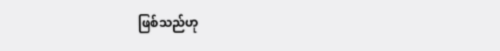ဖြစ်သည်ဟု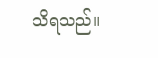သိရသည်။